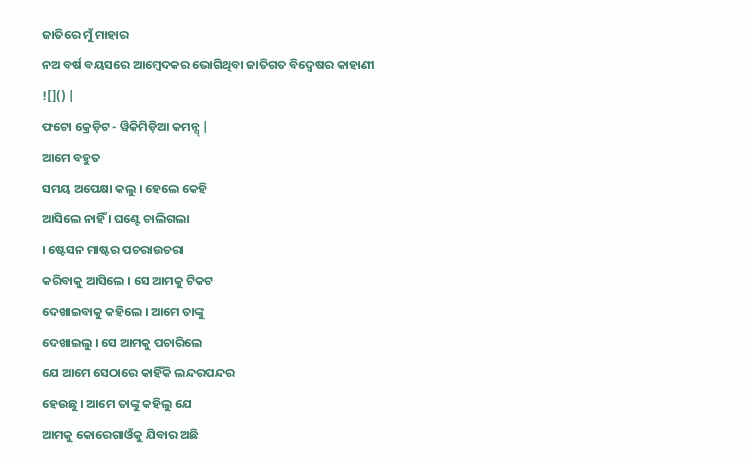ଜାତିରେ ମୁଁ ମାହାର
ନଅ ବର୍ଷ ବୟସରେ ଆମ୍ବେଦକର ଭୋଗିଥିବା ଜାତିଗତ ବିଦ୍ୱେଷର କାହାଣୀ
![]() |
ଫଟୋ କ୍ରେଡ଼ିଟ - ୱିକିମିଡ଼ିଆ କମନ୍ସ୍ |
ଆମେ ବହୁତ
ସମୟ ଅପେକ୍ଷା କଲୁ । ହେଲେ କେହି
ଆସିଲେ ନାହିଁ । ଘଣ୍ଟେ ଚାଲିଗଲା
। ଷ୍ଟେସନ ମାଷ୍ଟର ପଚରାଉଚରା
କରିବାକୁ ଆସିଲେ । ସେ ଆମକୁ ଟିକଟ
ଦେଖାଇବାକୁ କହିଲେ । ଆମେ ତାଙ୍କୁ
ଦେଖାଇଲୁ । ସେ ଆମକୁ ପଚାରିଲେ
ଯେ ଆମେ ସେଠାରେ କାହିଁକି ଲନ୍ଦରପନ୍ଦର
ହେଉଛୁ । ଆମେ ତାଙ୍କୁ କହିଲୁ ଯେ
ଆମକୁ କୋରେଗାଓଁକୁ ଯିବାର ଅଛି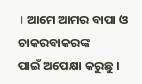। ଆମେ ଆମର ବାପା ଓ ଚାକରବାକରଙ୍କ
ପାଇଁ ଅପେକ୍ଷା କରୁଛୁ ।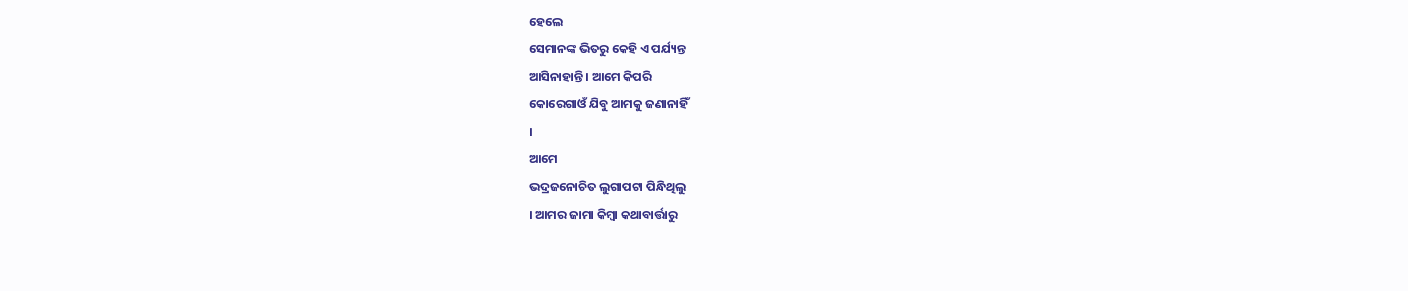ହେଲେ
ସେମାନଙ୍କ ଭିତରୁ କେହି ଏ ପର୍ଯ୍ୟନ୍ତ
ଆସିନାହାନ୍ତି । ଆମେ କିପରି
କୋରେଗାଓଁ ଯିବୁ ଆମକୁ ଜଣାନାହିଁ
।
ଆମେ
ଭଦ୍ରଜନୋଚିତ ଲୁଗାପଟା ପିନ୍ଧିଥିଲୁ
। ଆମର ଜାମା କିମ୍ବା କଥାବାର୍ତ୍ତାରୁ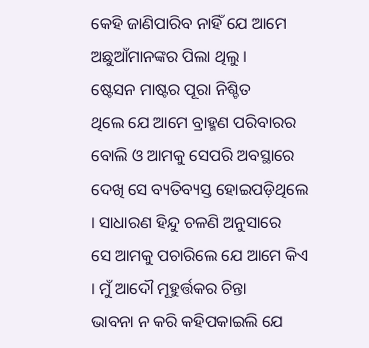କେହି ଜାଣିପାରିବ ନାହିଁ ଯେ ଆମେ
ଅଛୁଆଁମାନଙ୍କର ପିଲା ଥିଲୁ ।
ଷ୍ଟେସନ ମାଷ୍ଟର ପୂରା ନିଶ୍ଚିତ
ଥିଲେ ଯେ ଆମେ ବ୍ରାହ୍ମଣ ପରିବାରର
ବୋଲି ଓ ଆମକୁ ସେପରି ଅବସ୍ଥାରେ
ଦେଖି ସେ ବ୍ୟତିବ୍ୟସ୍ତ ହୋଇପଡ଼ିଥିଲେ
। ସାଧାରଣ ହିନ୍ଦୁ ଚଳଣି ଅନୁସାରେ
ସେ ଆମକୁ ପଚାରିଲେ ଯେ ଆମେ କିଏ
। ମୁଁ ଆଦୌ ମୂହୁର୍ତ୍ତକର ଚିନ୍ତା
ଭାବନା ନ କରି କହିପକାଇଲି ଯେ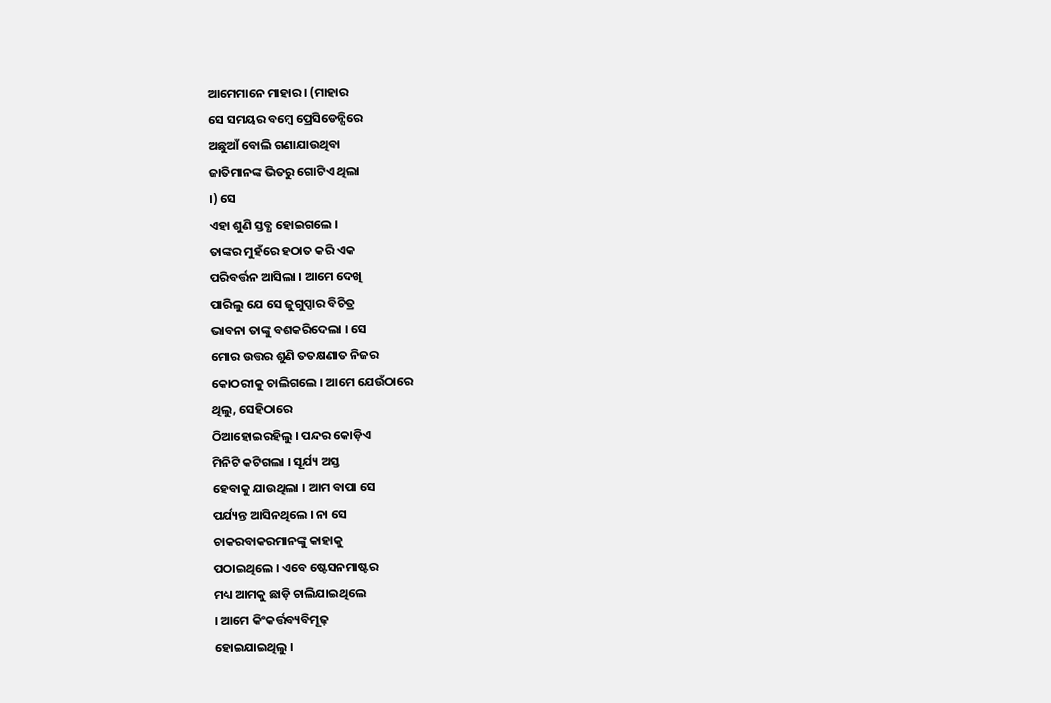ଆମେମାନେ ମାହାର । (ମାହାର
ସେ ସମୟର ବମ୍ବେ ପ୍ରେସିଡେନ୍ସିରେ
ଅଛୁଆଁ ବୋଲି ଗଣାଯାଉଥିବା
ଜାତିମାନଙ୍କ ଭିତରୁ ଗୋଟିଏ ଥିଲା
।) ସେ
ଏହା ଶୁଣି ସ୍ତବ୍ଧ ହୋଇଗଲେ ।
ତାଙ୍କର ମୁହଁରେ ହଠାତ କରି ଏକ
ପରିବର୍ତ୍ତନ ଆସିଲା । ଆମେ ଦେଖି
ପାରିଲୁ ଯେ ସେ ଜୁଗୁପ୍ସାର ବିଚିତ୍ର
ଭାବନା ତାଙ୍କୁ ବଶକରିଦେଲା । ସେ
ମୋର ଉତ୍ତର ଶୁଣି ତତକ୍ଷଣାତ ନିଜର
କୋଠରୀକୁ ଚାଲିଗଲେ । ଆମେ ଯେଉଁଠାରେ
ଥିଲୁ, ସେହିଠାରେ
ଠିଆହୋଇରହିଲୁ । ପନ୍ଦର କୋଡ଼ିଏ
ମିନିଟି କଟିଗଲା । ସୂର୍ଯ୍ୟ ଅସ୍ତ
ହେବାକୁ ଯାଉଥିଲା । ଆମ ବାପା ସେ
ପର୍ଯ୍ୟନ୍ତ ଆସିନଥିଲେ । ନା ସେ
ଚାକରବାକରମାନଙ୍କୁ କାହାକୁ
ପଠାଇଥିଲେ । ଏବେ ଷ୍ଟେସନମାଷ୍ଟର
ମଧ୍ୟ ଆମକୁ ଛାଡ଼ି ଚାଲିଯାଇଥିଲେ
। ଆମେ କିଂକର୍ତ୍ତବ୍ୟବିମୂଢ଼
ହୋଇଯାଇଥିଲୁ ।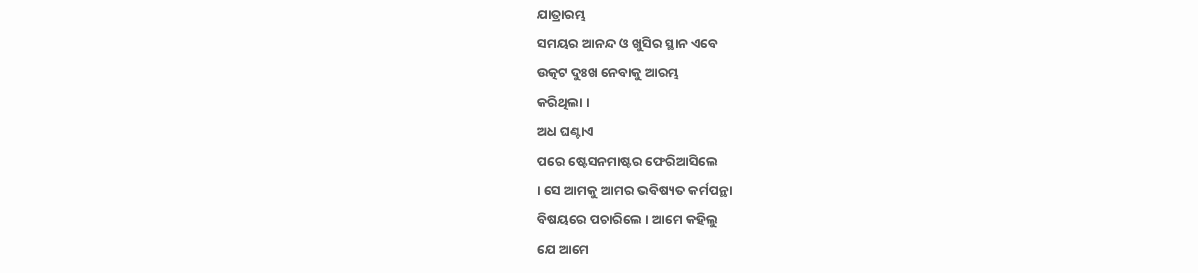ଯାତ୍ରାରମ୍ଭ
ସମୟର ଆନନ୍ଦ ଓ ଖୁସିର ସ୍ଥାନ ଏବେ
ଉତ୍କଟ ଦୁଃଖ ନେବାକୁ ଆରମ୍ଭ
କରିଥିଲା ।
ଅଧ ଘଣ୍ଟାଏ
ପରେ ଷ୍ଟେସନମାଷ୍ଟର ଫେରିଆସିଲେ
। ସେ ଆମକୁ ଆମର ଭବିଷ୍ୟତ କର୍ମପନ୍ଥା
ବିଷୟରେ ପଚାରିଲେ । ଆମେ କହିଲୁ
ଯେ ଆମେ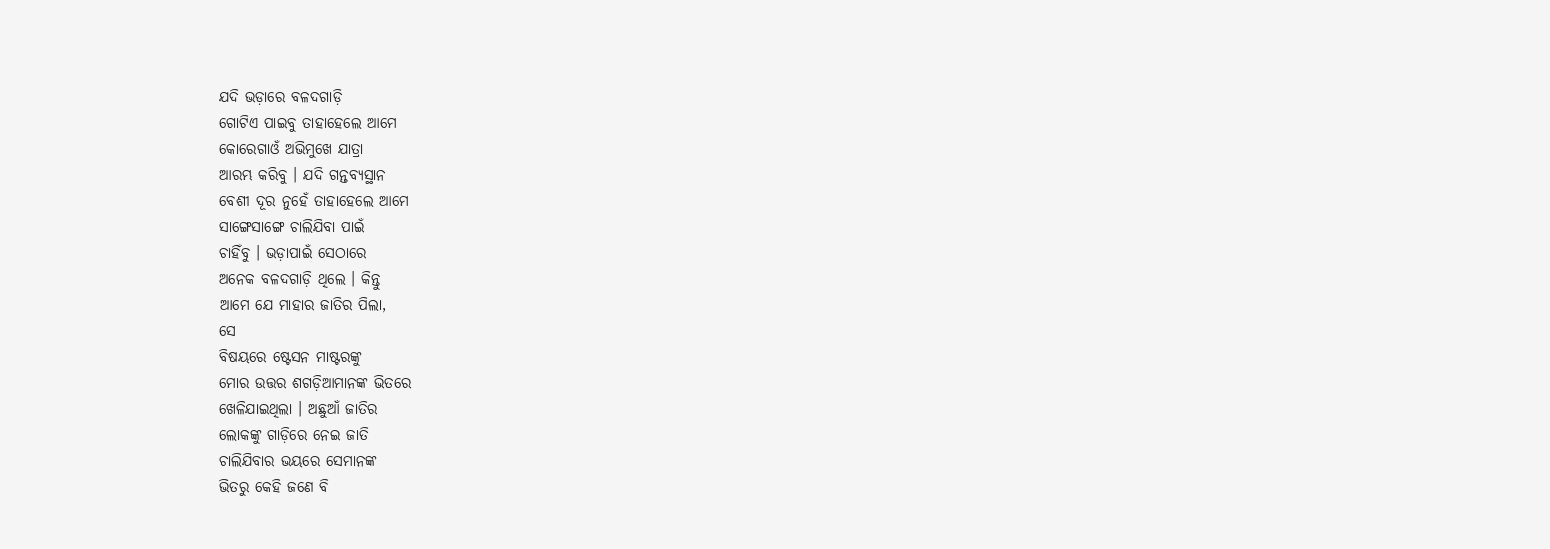ଯଦି ଭଡ଼ାରେ ବଳଦଗାଡ଼ି
ଗୋଟିଏ ପାଇବୁ ତାହାହେଲେ ଆମେ
କୋରେଗାଓଁ ଅଭିମୁଖେ ଯାତ୍ରା
ଆରମ୍ଭ କରିବୁ । ଯଦି ଗନ୍ତବ୍ୟସ୍ଥାନ
ବେଶୀ ଦୂର ନୁହେଁ ତାହାହେଲେ ଆମେ
ସାଙ୍ଗେସାଙ୍ଗେ ଚାଲିଯିବା ପାଇଁ
ଚାହିଁବୁ । ଭଡ଼ାପାଇଁ ସେଠାରେ
ଅନେକ ବଳଦଗାଡ଼ି ଥିଲେ । କିନ୍ତୁ
ଆମେ ଯେ ମାହାର ଜାତିର ପିଲା,
ସେ
ବିଷୟରେ ଷ୍ଟେସନ ମାଷ୍ଟରଙ୍କୁ
ମୋର ଉତ୍ତର ଶଗଡ଼ିଆମାନଙ୍କ ଭିତରେ
ଖେଳିଯାଇଥିଲା । ଅଛୁଆଁ ଜାତିର
ଲୋକଙ୍କୁ ଗାଡ଼ିରେ ନେଇ ଜାତି
ଚାଲିଯିବାର ଭୟରେ ସେମାନଙ୍କ
ଭିତରୁ କେହି ଜଣେ ବି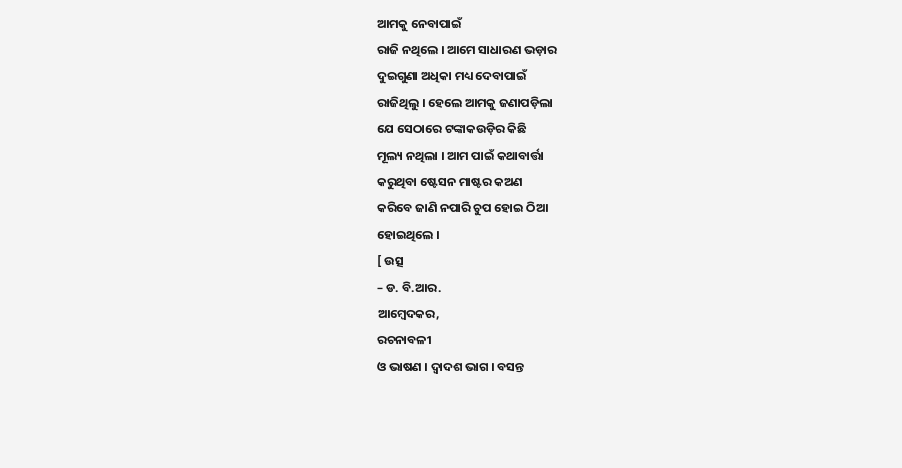ଆମକୁ ନେବାପାଇଁ
ରାଜି ନଥିଲେ । ଆମେ ସାଧାରଣ ଭଡ଼ାର
ଦୁଇଗୁଣା ଅଧିକା ମଧ୍ୟ ଦେବାପାଇଁ
ରାଜିଥିଲୁ । ହେଲେ ଆମକୁ ଜଣାପଡ଼ିଲା
ଯେ ସେଠାରେ ଟଙ୍କାକଉଡ଼ିର କିଛି
ମୂଲ୍ୟ ନଥିଲା । ଆମ ପାଇଁ କଥାବାର୍ତ୍ତା
କରୁଥିବା ଷ୍ଟେସନ ମାଷ୍ଟର କଅଣ
କରିବେ ଜାଣି ନପାରି ଚୁପ ହୋଇ ଠିଆ
ହୋଇଥିଲେ ।
[ ଉତ୍ସ
– ଡ. ବି.ଆର.
ଆମ୍ବେଦକର,
ରଚନାବଳୀ
ଓ ଭାଷଣ । ଦ୍ୱାଦଶ ଭାଗ । ବସନ୍ତ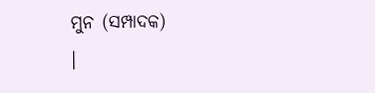ମୁନ (ସମ୍ପାଦକ)
।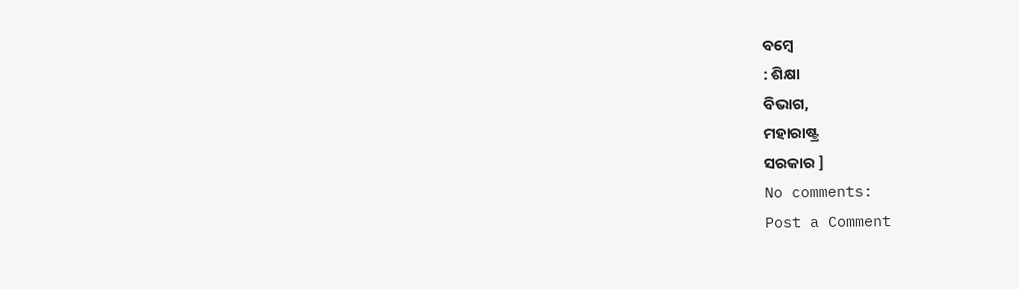ବମ୍ବେ
: ଶିକ୍ଷା
ବିଭାଗ,
ମହାରାଷ୍ଟ୍ର
ସରକାର ]
No comments:
Post a Comment